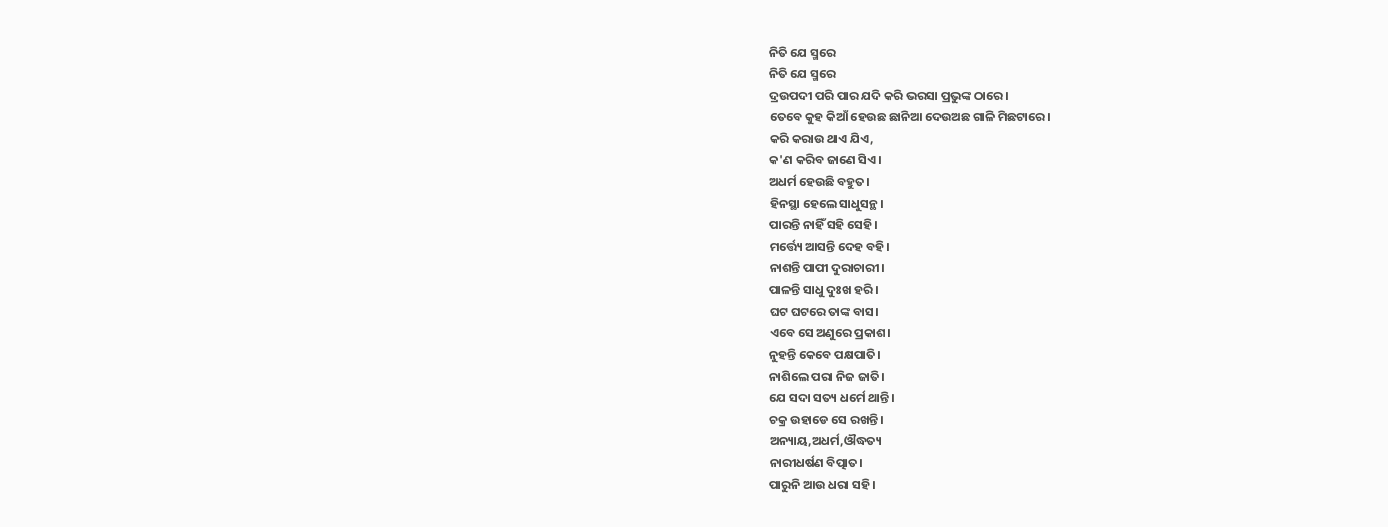ନିତି ଯେ ସ୍ମରେ
ନିତି ଯେ ସ୍ମରେ
ଦ୍ରଉପଦୀ ପରି ପାର ଯଦି କରି ଭରସା ପ୍ରଭୁଙ୍କ ଠାରେ।
ତେବେ କୁହ କିଆଁ ହେଉଛ ଛାନିଆ ଦେଉଅଛ ଗାଳି ମିଛଟାରେ।
କରି କରାଉ ଥାଏ ଯିଏ,
କ'ଣ କରିବ ଜାଣେ ସିଏ।
ଅଧର୍ମ ହେଉଛି ବହୁତ।
ହିନସ୍ଥା ହେଲେ ସାଧୁସନ୍ଥ।
ପାରନ୍ତି ନାହିଁ ସହି ସେହି।
ମର୍ତ୍ତ୍ୟେ ଆସନ୍ତି ଦେହ ବହି।
ନାଶନ୍ତି ପାପୀ ଦୁରାଚାରୀ।
ପାଳନ୍ତି ସାଧୁ ଦୁଃଖ ହରି।
ଘଟ ଘଟରେ ତାଙ୍କ ବାସ।
ଏବେ ସେ ଅଣୁରେ ପ୍ରକାଶ।
ନୁହନ୍ତି କେବେ ପକ୍ଷପାତି।
ନାଶିଲେ ପରା ନିଜ ଜାତି।
ଯେ ସଦା ସତ୍ୟ ଧର୍ମେ ଥାନ୍ତି।
ଚକ୍ର ଉହାଡେ ସେ ରଖନ୍ତି।
ଅନ୍ୟାୟ,ଅଧର୍ମ,ଔଦ୍ଧତ୍ୟ
ନାରୀଧର୍ଷଣ ବିତ୍ପାତ।
ପାରୁନି ଆଉ ଧରା ସହି।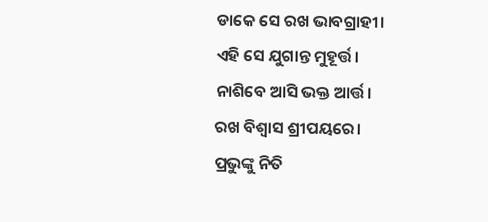ଡାକେ ସେ ରଖ ଭାବଗ୍ରାହୀ।
ଏହି ସେ ଯୁଗାନ୍ତ ମୁହୂର୍ତ୍ତ।
ନାଶିବେ ଆସି ଭକ୍ତ ଆର୍ତ୍ତ।
ରଖ ବିଶ୍ବାସ ଶ୍ରୀପୟରେ।
ପ୍ରଭୁଙ୍କୁ ନିତି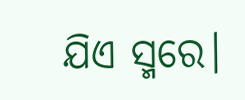ଯିଏ ସ୍ମରେ।